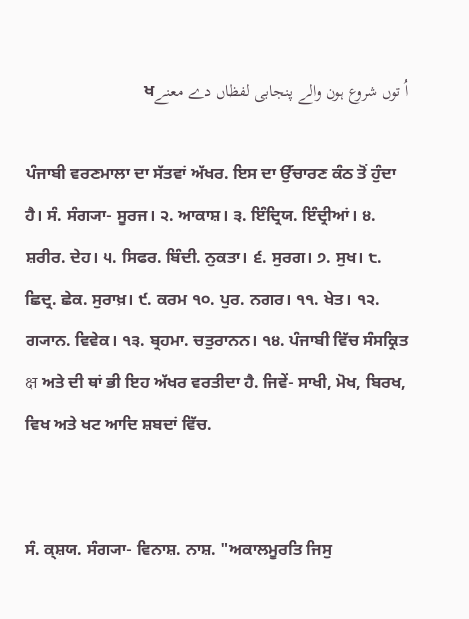اُ توں شروع ہون والے پنجابی لفظاں دے معنےਖ

ਪੰਜਾਬੀ ਵਰਣਮਾਲਾ ਦਾ ਸੱਤਵਾਂ ਅੱਖਰ. ਇਸ ਦਾ ਉੱਚਾਰਣ ਕੰਠ ਤੋਂ ਹੁੰਦਾ ਹੈ। ਸੰ. ਸੰਗ੍ਯਾ- ਸੂਰਜ। ੨. ਆਕਾਸ਼। ੩. ਇੰਦ੍ਰਿਯ. ਇੰਦ੍ਰੀਆਂ। ੪. ਸ਼ਰੀਰ. ਦੇਹ। ੫. ਸਿਫਰ. ਬਿੰਦੀ. ਨੁਕਤਾ। ੬. ਸੁਰਗ। ੭. ਸੁਖ। ੮. ਛਿਦ੍ਰ. ਛੇਕ. ਸੁਰਾਖ਼। ੯. ਕਰਮ ੧੦. ਪੁਰ. ਨਗਰ। ੧੧. ਖੇਤ। ੧੨. ਗ੍ਯਾਨ. ਵਿਵੇਕ। ੧੩. ਬ੍ਰਹਮਾ. ਚਤੁਰਾਨਨ। ੧੪. ਪੰਜਾਬੀ ਵਿੱਚ ਸੰਸਕ੍ਰਿਤ क्ष ਅਤੇ ਦੀ ਥਾਂ ਭੀ ਇਹ ਅੱਖਰ ਵਰਤੀਦਾ ਹੈ. ਜਿਵੇਂ- ਸਾਖੀ, ਮੋਖ, ਬਿਰਖ, ਵਿਖ ਅਤੇ ਖਟ ਆਦਿ ਸ਼ਬਦਾਂ ਵਿੱਚ.


ਸੰ. ਕ੍ਸ਼ਯ. ਸੰਗ੍ਯਾ- ਵਿਨਾਸ਼. ਨਾਸ਼. "ਅਕਾਲਮੂਰਤਿ ਜਿਸੁ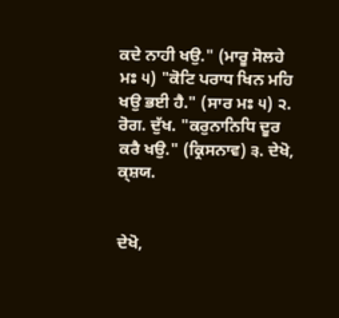ਕਦੇ ਨਾਹੀ ਖਉ." (ਮਾਰੂ ਸੋਲਹੇ ਮਃ ੫) "ਕੋਟਿ ਪਰਾਧ ਖਿਨ ਮਹਿ ਖਉ ਭਈ ਹੈ." (ਸਾਰ ਮਃ ੫) ੨. ਰੋਗ. ਦੁੱਖ. "ਕਰੁਨਾਨਿਧਿ ਦੂਰ ਕਰੈ ਖਉ." (ਕ੍ਰਿਸਨਾਵ) ੩. ਦੇਖੋ, ਕ੍ਸ਼ਯ.


ਦੇਖੋ,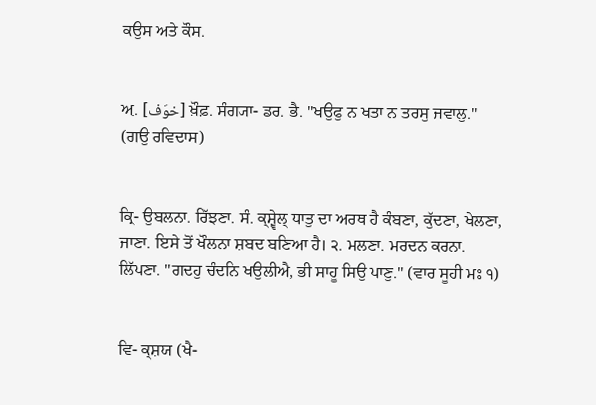ਕਉਸ ਅਤੇ ਕੌਸ.


ਅ਼. [خوَف] ਖ਼ੌਫ਼. ਸੰਗ੍ਯਾ- ਡਰ. ਭੈ. "ਖਉਫੁ ਨ ਖਤਾ ਨ ਤਰਸੁ ਜਵਾਲੁ." (ਗਉ ਰਵਿਦਾਸ)


ਕ੍ਰਿ- ਉਬਲਨਾ. ਰਿੱਝਣਾ. ਸੰ. ਕ੍ਸ਼੍ਵੇਲ੍‌ ਧਾਤੁ ਦਾ ਅਰਥ ਹੈ ਕੰਬਣਾ, ਕੁੱਦਣਾ, ਖੇਲਣਾ, ਜਾਣਾ. ਇਸੇ ਤੋਂ ਖੌਲਨਾ ਸ਼ਬਦ ਬਣਿਆ ਹੈ। ੨. ਮਲਣਾ. ਮਰਦਨ ਕਰਨਾ. ਲਿੱਪਣਾ. "ਗਦਹੁ ਚੰਦਨਿ ਖਉਲੀਐ, ਭੀ ਸਾਹੂ ਸਿਉ ਪਾਣੁ." (ਵਾਰ ਸੂਹੀ ਮਃ ੧)


ਵਿ- ਕ੍ਸ਼ਯ (ਖੈ-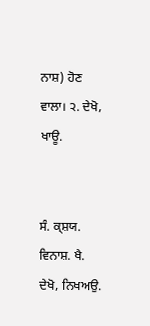ਨਾਸ਼) ਹੋਣ ਵਾਲਾ। ੨. ਦੇਖੋ, ਖਾਊ.


ਸੰ. ਕ੍ਸ਼ਯ. ਵਿਨਾਸ਼. ਖੈ. ਦੇਖੋ, ਨਿਖਅਉ.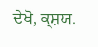ਦੇਖੋ, ਕ੍ਸ਼ਯ.